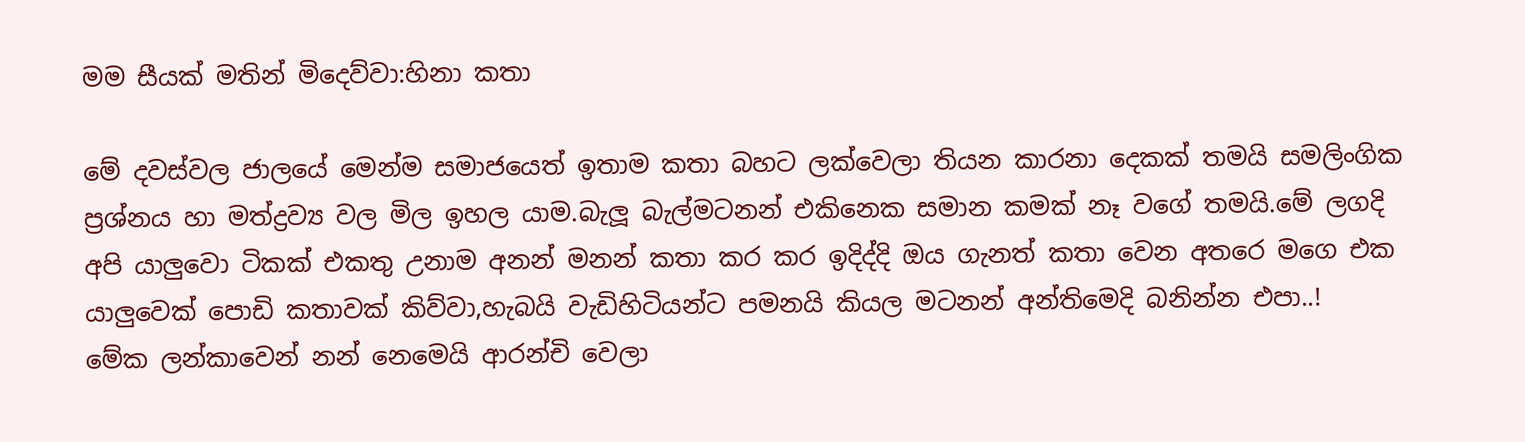මම සීයක් මතින් මිදෙව්වා:හිනා කතා

මේ දවස්වල ජාලයේ මෙන්ම සමාජයෙත් ඉතාම කතා බහට ලක්වෙලා තියන කාරනා දෙකක් තමයි සමලිංගික ප්‍රශ්නය හා මත්ද්‍රව්‍ය වල මිල ඉහල යාම.බැලූ බැල්මටනන් එකිනෙක සමාන කමක් නෑ වගේ තමයි.මේ ලගදි අපි යාලුවො ටිකක් එකතු උනාම අනන් මනන් කතා කර කර ඉදිද්දි ඔය ගැනත් කතා වෙන අතරෙ මගෙ එක යාලුවෙක් පොඩි කතාවක් කිව්වා,හැබයි වැඩිහිටියන්ට පමනයි කියල මටනන් අන්තිමෙදි බනින්න එපා..!
මේක ලන්කාවෙන් නන් නෙමෙයි ආරන්චි වෙලා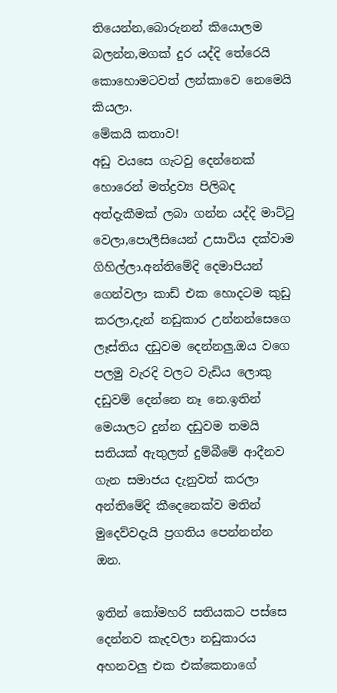තියෙන්න,බොරුනන් කියොලම බලන්න,මගක් දුර යද්දි තේරෙයි කොහොමටවත් ලන්කාවෙ නෙමෙයි කියලා.
මේකයි කතාව!
අඩු වයසෙ ගැටවු දෙන්නෙක් හොරෙන් මත්ද්‍රව්‍ය පිලිබද අත්දැකීමක් ලබා ගන්න යද්දි මාට්ටු වෙලා,පොලීසියෙන් උසාවිය දක්වාම ගිහිල්ලා.අන්තිමේදි දෙමාපියන් ගෙන්වලා කාඩ් එක හොදටම කුඩු කරලා,දැන් නඩුකාර උන්නන්සෙගෙ ලෑස්තිය දඩුවම දෙන්නලු.ඔය වගෙ පලමු වැරදි වලට වැඩිය ලොකු දඩුවම් දෙන්නෙ නෑ නෙ.ඉතින් මෙයාලට දුන්න දඩුවම තමයි සතියක් ඇතුලත් දුම්බීමේ ආදීනව ගැන සමාජය දැනුවත් කරලා අන්තිමේදි කීදෙනෙක්ව මතින් මුදෙව්වදැයි ප්‍රගතිය පෙන්නන්න ඔන.

ඉතින් කෝමහරි සතියකට පස්සෙ දෙන්නව කැදවලා නඩුකාරය අහනවලු එක එක්කෙනාගේ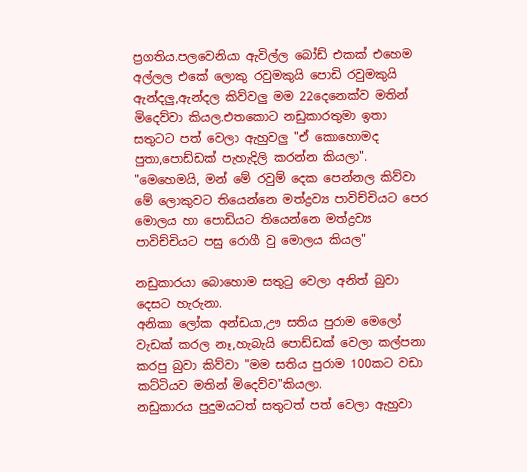ප්‍රගතිය.පලවෙනියා ඇවිල්ල බෝඩ් එකක් එහෙම අල්ලල එකේ ලොකු රවුමකුයි පොඩි රවුමකුයි ඇන්දලු,ඇන්දල කිව්වලු මම 22දෙනෙක්ව මතින් මිදෙව්වා කියල.එතකොට නඩුකාරතුමා ඉතා සතුටට පත් වෙලා ඇහුවලු "ඒ කොහොමද පුතා,පොඩ්ඩක් පැහැදිලි කරන්න කියලා".
"මෙහෙමයි, මන් මේ රවුම් දෙක පෙන්නල කිව්වා මේ ලොකුවට තියෙන්නෙ මත්ද්‍රව්‍ය පාවිච්චියට පෙර මොලය හා පොඩියට තියෙන්නෙ මත්ද්‍රව්‍ය පාවිච්චියට පසු රොගී වු මොලය කියල"

නඩුකාරයා බොහොම සතුටු වෙලා අනිත් බුවා දෙසට හැරුනා.
අනිකා ලෝක අන්ඩයා,ඌ සතිය පුරාම මෙලෝ වැඩක් කරල නෑ,හැබැයි පොඩ්ඩක් වෙලා කල්පනා කරපු බුවා කිව්වා "මම සතිය පුරාම 100කට වඩා කට්ටියව මතින් මිදෙව්ව"කියලා.
නඩුකාරය පුදුමයටත් සතුටත් පත් වෙලා ඇහුවා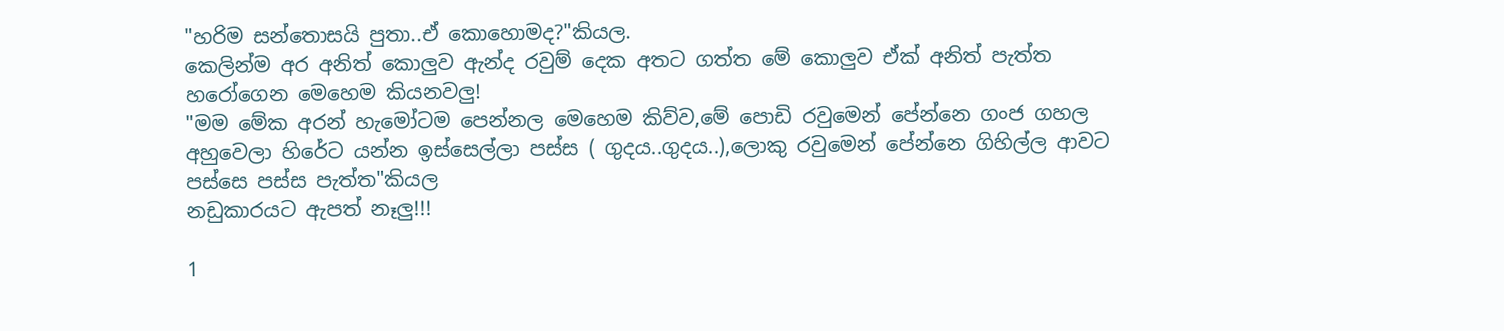"හරිම සන්තොසයි පුතා..ඒ කොහොමද?"කියල.
කෙලින්ම අර අනිත් කොලුව ඇන්ද රවුම් දෙක අතට ගත්ත මේ කොලුව ඒක් අනිත් පැත්ත හරෝගෙන මෙහෙම කියනවලු!
"මම මේක අරන් හැමෝටම පෙන්නල මෙහෙම කිව්ව,මේ පොඩි රවුමෙන් පේන්නෙ ගංජ ගහල අහුවෙලා හිරේට යන්න ඉස්සෙල්ලා පස්ස ( ගුදය..ගුදය..),ලොකු රවුමෙන් පේන්නෙ ගිහිල්ල ආවට පස්සෙ පස්ස පැත්ත"කියල
නඩුකාරයට ඇපත් නෑලු!!!

1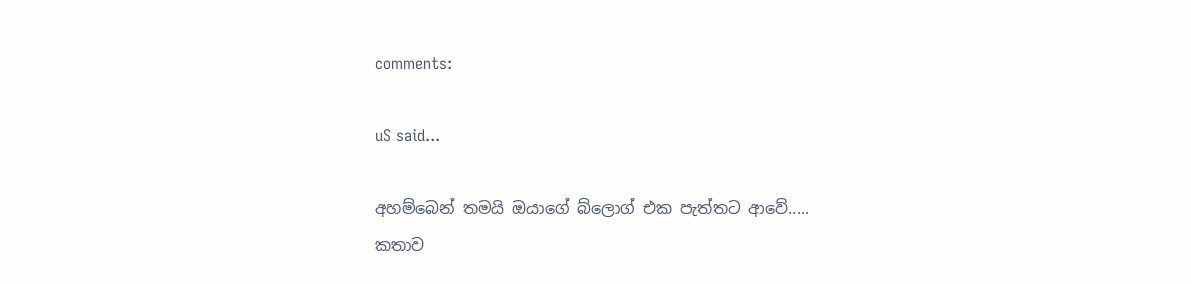comments:

uS said...

අහම්බෙන් තමයි ඔයාගේ බ්ලොග් එක පැත්තට ආවේ.....
කතාව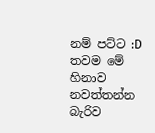නම් පට්ට :D තවම මේ හිනාව නවත්තන්න බැරිව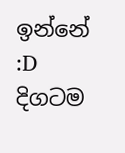ඉන්නේ :D
දිගටම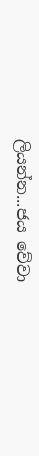ලියන්න...ජය වේවා